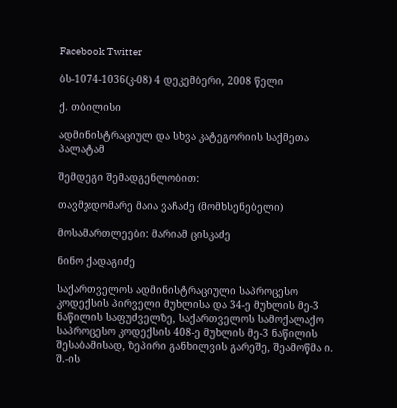Facebook Twitter

ბს-1074-1036(კ-08) 4 დეკემბერი, 2008 წელი

ქ. თბილისი

ადმინისტრაციულ და სხვა კატეგორიის საქმეთა პალატამ

შემდეგი შემადგენლობით:

თავმჯდომარე მაია ვაჩაძე (მომხსენებელი)

მოსამართლეები: მარიამ ცისკაძე

ნინო ქადაგიძე

საქართველოს ადმინისტრაციული საპროცესო კოდექსის პირველი მუხლისა და 34-ე მუხლის მე-3 ნაწილის საფუძველზე, საქართველოს სამოქალაქო საპროცესო კოდექსის 408-ე მუხლის მე-3 ნაწილის შესაბამისად, ზეპირი განხილვის გარეშე, შეამოწმა ი. შ.-ის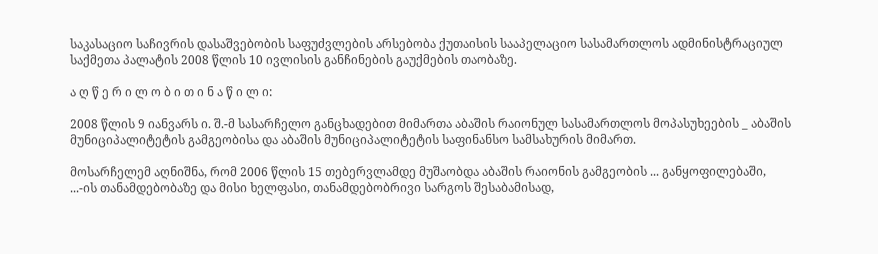საკასაციო საჩივრის დასაშვებობის საფუძვლების არსებობა ქუთაისის სააპელაციო სასამართლოს ადმინისტრაციულ საქმეთა პალატის 2008 წლის 10 ივლისის განჩინების გაუქმების თაობაზე.

ა ღ წ ე რ ი ლ ო ბ ი თ ი ნ ა წ ი ლ ი:

2008 წლის 9 იანვარს ი. შ.-მ სასარჩელო განცხადებით მიმართა აბაშის რაიონულ სასამართლოს მოპასუხეების _ აბაშის მუნიციპალიტეტის გამგეობისა და აბაშის მუნიციპალიტეტის საფინანსო სამსახურის მიმართ.

მოსარჩელემ აღნიშნა, რომ 2006 წლის 15 თებერვლამდე მუშაობდა აბაშის რაიონის გამგეობის ... განყოფილებაში, ...-ის თანამდებობაზე და მისი ხელფასი, თანამდებობრივი სარგოს შესაბამისად,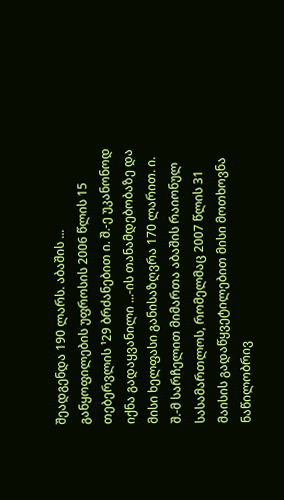შეადგენდა 190 ლარს. აბაშის ... განყოფილების უფროსის 2006 წლის 15 თებერვლის ¹29 ბრძანებით ი. შ.-ე უკანონოდ იქნა გადაყვანილი ...-ის თანამდებობაზე და მისი ხელფასი განისაზღვრა 170 ლარით. ი. შ.-მ სარჩელით მიმართა აბაშის რაიონულ სასამართლოს, რომელმაც 2007 წლის 31 მაისის გადაწყვეტილებით მისი მოთხოვნა ნაწილობრივ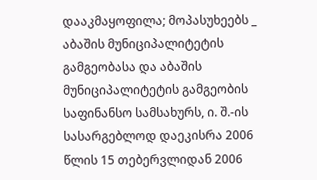დააკმაყოფილა; მოპასუხეებს _ აბაშის მუნიციპალიტეტის გამგეობასა და აბაშის მუნიციპალიტეტის გამგეობის საფინანსო სამსახურს, ი. შ.-ის სასარგებლოდ დაეკისრა 2006 წლის 15 თებერვლიდან 2006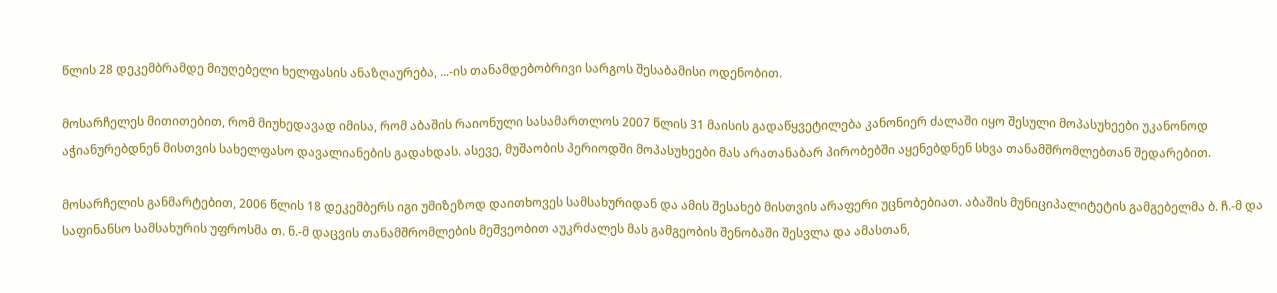წლის 28 დეკემბრამდე მიუღებელი ხელფასის ანაზღაურება, ...-ის თანამდებობრივი სარგოს შესაბამისი ოდენობით.

მოსარჩელეს მითითებით, რომ მიუხედავად იმისა, რომ აბაშის რაიონული სასამართლოს 2007 წლის 31 მაისის გადაწყვეტილება კანონიერ ძალაში იყო შესული მოპასუხეები უკანონოდ აჭიანურებდნენ მისთვის სახელფასო დავალიანების გადახდას. ასევე, მუშაობის პერიოდში მოპასუხეები მას არათანაბარ პირობებში აყენებდნენ სხვა თანამშრომლებთან შედარებით.

მოსარჩელის განმარტებით, 2006 წლის 18 დეკემბერს იგი უმიზეზოდ დაითხოვეს სამსახურიდან და ამის შესახებ მისთვის არაფერი უცნობებიათ. აბაშის მუნიციპალიტეტის გამგებელმა ბ. ჩ.-მ და საფინანსო სამსახურის უფროსმა თ. ნ.-მ დაცვის თანამშრომლების მეშვეობით აუკრძალეს მას გამგეობის შენობაში შესვლა და ამასთან,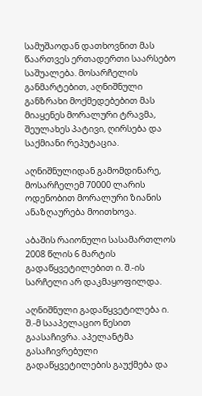სამუშაოდან დათხოვნით მას წაართვეს ერთადერთი საარსებო საშუალება. მოსარჩელის განმარტებით, აღნიშნული განზრახი მოქმედებებით მას მიაყენეს მორალური ტრავმა, შეულახეს პატივი, ღირსება და საქმიანი რეპუტაცია.

აღნიშნულიდან გამომდინარე, მოსარჩელემ 70000 ლარის ოდენობით მორალური ზიანის ანაზღაურება მოითხოვა.

აბაშის რაიონული სასამართლოს 2008 წლის 6 მარტის გადაწყვეტილებით ი. შ.-ის სარჩელი არ დაკმაყოფილდა.

აღნიშნული გადაწყვეტილება ი. შ.-მ სააპელაციო წესით გაასაჩივრა. აპელანტმა გასაჩივრებული გადაწყვეტილების გაუქმება და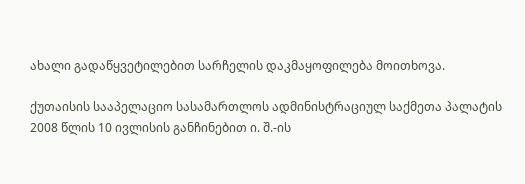ახალი გადაწყვეტილებით სარჩელის დაკმაყოფილება მოითხოვა.

ქუთაისის სააპელაციო სასამართლოს ადმინისტრაციულ საქმეთა პალატის 2008 წლის 10 ივლისის განჩინებით ი. შ.-ის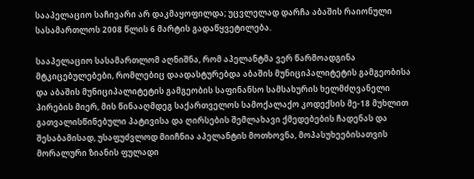სააპელაციო საჩივარი არ დაკმაყოფილდა; უცვლელად დარჩა აბაშის რაიონული სასამართლოს 2008 წლის 6 მარტის გადაწყვეტილება.

სააპელაციო სასამართლომ აღნიშნა, რომ აპელანტმა ვერ წარმოადგინა მტკიცებულებები, რომლებიც დაადასტურებდა აბაშის მუნიციპალიტეტის გამგეობისა და აბაშის მუნიციპალიტეტის გამგეობის საფინანსო სამსახურის ხელმძღვანელი პირების მიერ, მის წინააღმდეგ საქართველოს სამოქალაქო კოდექსის მე-18 მუხლით გათვალისწინებული პატივისა და ღირსების შემლახავი ქმედებების ჩადენას და შესაბამისად, უსაფუძვლოდ მიიჩნია აპელანტის მოთხოვნა, მოპასუხეებისათვის მორალური ზიანის ფულადი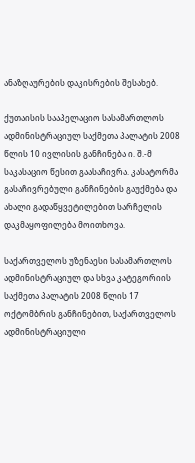ანაზღაურების დაკისრების შესახებ.

ქუთაისის სააპელაციო სასამართლოს ადმინისტრაციულ საქმეთა პალატის 2008 წლის 10 ივლისის განჩინება ი. შ.-მ საკასაციო წესით გაასაჩივრა. კასატორმა გასაჩივრებული განჩინების გაუქმება და ახალი გადაწყვეტილებით სარჩელის დაკმაყოფილება მოითხოვა.

საქართველოს უზენაესი სასამართლოს ადმინისტრაციულ და სხვა კატეგორიის საქმეთა პალატის 2008 წლის 17 ოქტომბრის განჩინებით, საქართველოს ადმინისტრაციული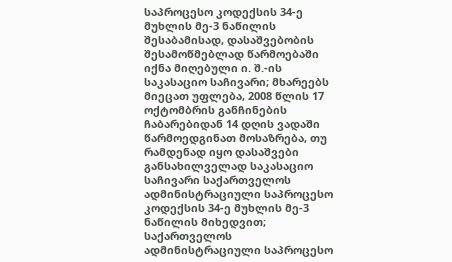საპროცესო კოდექსის 34-ე მუხლის მე-3 ნაწილის შესაბამისად, დასაშვებობის შესამოწმებლად წარმოებაში იქნა მიღებული ი. შ.-ის საკასაციო საჩივარი; მხარეებს მიეცათ უფლება, 2008 წლის 17 ოქტომბრის განჩინების ჩაბარებიდან 14 დღის ვადაში წარმოედგინათ მოსაზრება, თუ რამდენად იყო დასაშვები განსახილველად საკასაციო საჩივარი საქართველოს ადმინისტრაციული საპროცესო კოდექსის 34-ე მუხლის მე-3 ნაწილის მიხედვით; საქართველოს ადმინისტრაციული საპროცესო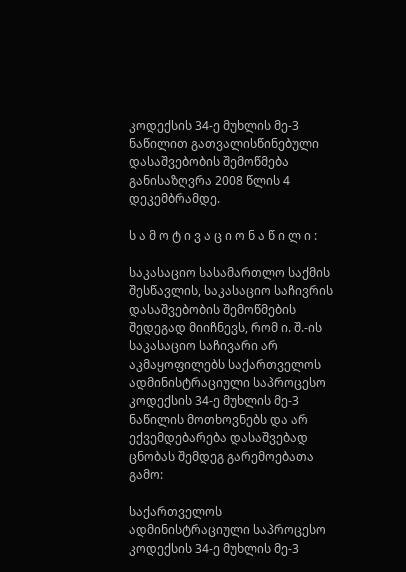კოდექსის 34-ე მუხლის მე-3 ნაწილით გათვალისწინებული დასაშვებობის შემოწმება განისაზღვრა 2008 წლის 4 დეკემბრამდე.

ს ა მ ო ტ ი ვ ა ც ი ო ნ ა წ ი ლ ი :

საკასაციო სასამართლო საქმის შესწავლის, საკასაციო საჩივრის დასაშვებობის შემოწმების შედეგად მიიჩნევს, რომ ი. შ.-ის საკასაციო საჩივარი არ აკმაყოფილებს საქართველოს ადმინისტრაციული საპროცესო კოდექსის 34-ე მუხლის მე-3 ნაწილის მოთხოვნებს და არ ექვემდებარება დასაშვებად ცნობას შემდეგ გარემოებათა გამო:

საქართველოს ადმინისტრაციული საპროცესო კოდექსის 34-ე მუხლის მე-3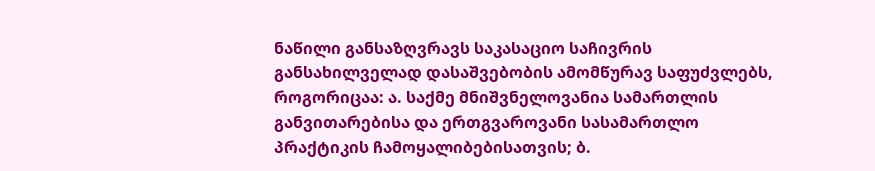ნაწილი განსაზღვრავს საკასაციო საჩივრის განსახილველად დასაშვებობის ამომწურავ საფუძვლებს, როგორიცაა: ა. საქმე მნიშვნელოვანია სამართლის განვითარებისა და ერთგვაროვანი სასამართლო პრაქტიკის ჩამოყალიბებისათვის; ბ.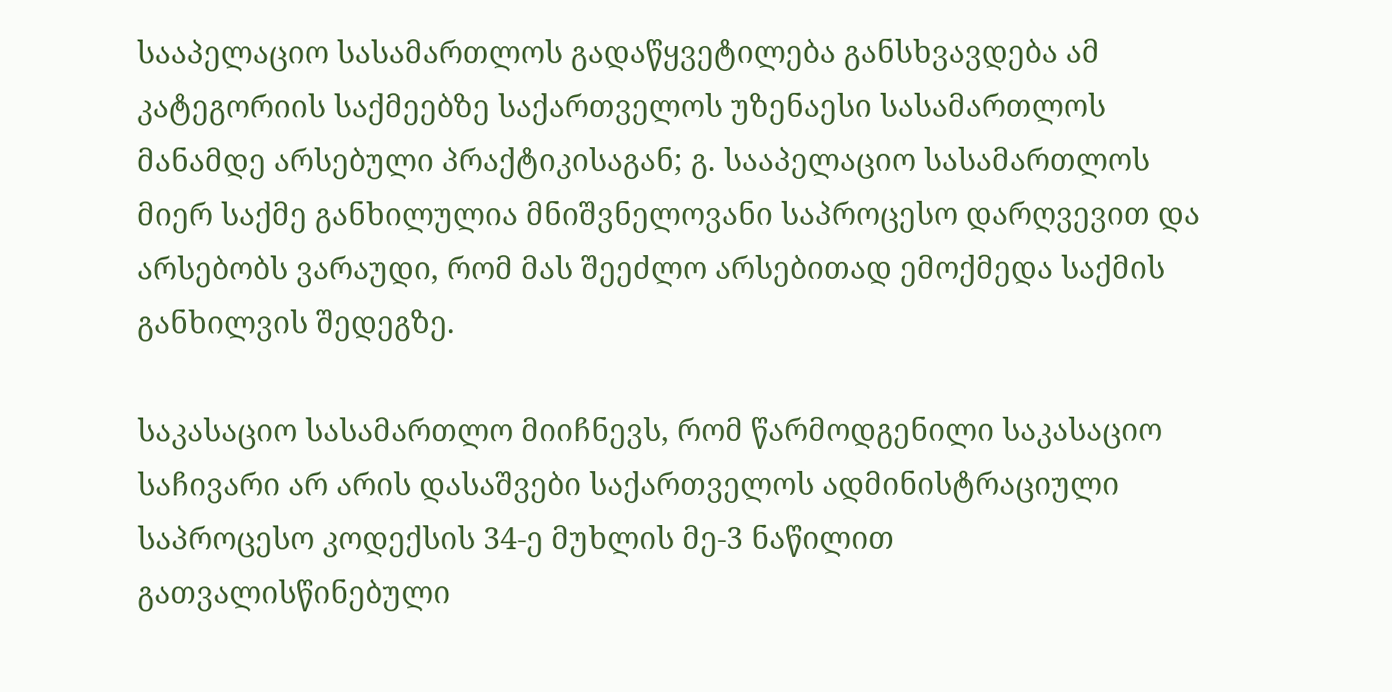სააპელაციო სასამართლოს გადაწყვეტილება განსხვავდება ამ კატეგორიის საქმეებზე საქართველოს უზენაესი სასამართლოს მანამდე არსებული პრაქტიკისაგან; გ. სააპელაციო სასამართლოს მიერ საქმე განხილულია მნიშვნელოვანი საპროცესო დარღვევით და არსებობს ვარაუდი, რომ მას შეეძლო არსებითად ემოქმედა საქმის განხილვის შედეგზე.

საკასაციო სასამართლო მიიჩნევს, რომ წარმოდგენილი საკასაციო საჩივარი არ არის დასაშვები საქართველოს ადმინისტრაციული საპროცესო კოდექსის 34-ე მუხლის მე-3 ნაწილით გათვალისწინებული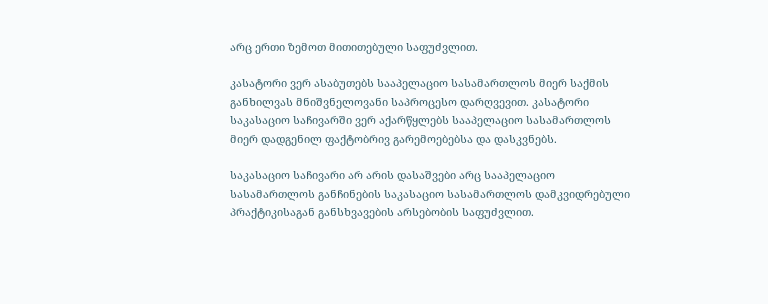არც ერთი ზემოთ მითითებული საფუძვლით.

კასატორი ვერ ასაბუთებს სააპელაციო სასამართლოს მიერ საქმის განხილვას მნიშვნელოვანი საპროცესო დარღვევით. კასატორი საკასაციო საჩივარში ვერ აქარწყლებს სააპელაციო სასამართლოს მიერ დადგენილ ფაქტობრივ გარემოებებსა და დასკვნებს.

საკასაციო საჩივარი არ არის დასაშვები არც სააპელაციო სასამართლოს განჩინების საკასაციო სასამართლოს დამკვიდრებული პრაქტიკისაგან განსხვავების არსებობის საფუძვლით.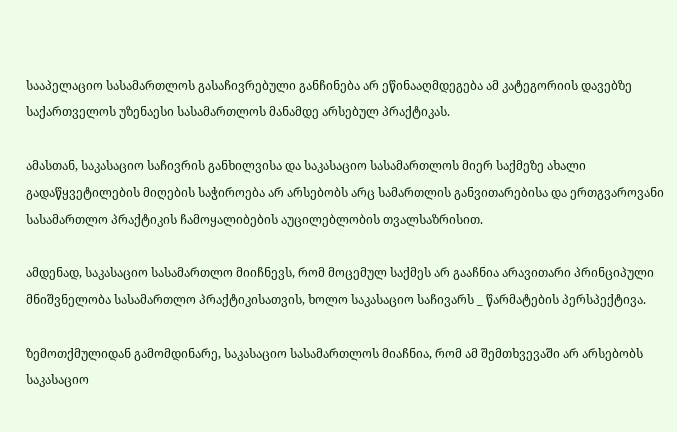სააპელაციო სასამართლოს გასაჩივრებული განჩინება არ ეწინააღმდეგება ამ კატეგორიის დავებზე საქართველოს უზენაესი სასამართლოს მანამდე არსებულ პრაქტიკას.

ამასთან, საკასაციო საჩივრის განხილვისა და საკასაციო სასამართლოს მიერ საქმეზე ახალი გადაწყვეტილების მიღების საჭიროება არ არსებობს არც სამართლის განვითარებისა და ერთგვაროვანი სასამართლო პრაქტიკის ჩამოყალიბების აუცილებლობის თვალსაზრისით.

ამდენად, საკასაციო სასამართლო მიიჩნევს, რომ მოცემულ საქმეს არ გააჩნია არავითარი პრინციპული მნიშვნელობა სასამართლო პრაქტიკისათვის, ხოლო საკასაციო საჩივარს _ წარმატების პერსპექტივა.

ზემოთქმულიდან გამომდინარე, საკასაციო სასამართლოს მიაჩნია, რომ ამ შემთხვევაში არ არსებობს საკასაციო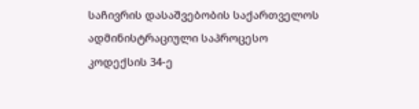საჩივრის დასაშვებობის საქართველოს ადმინისტრაციული საპროცესო კოდექსის 34-ე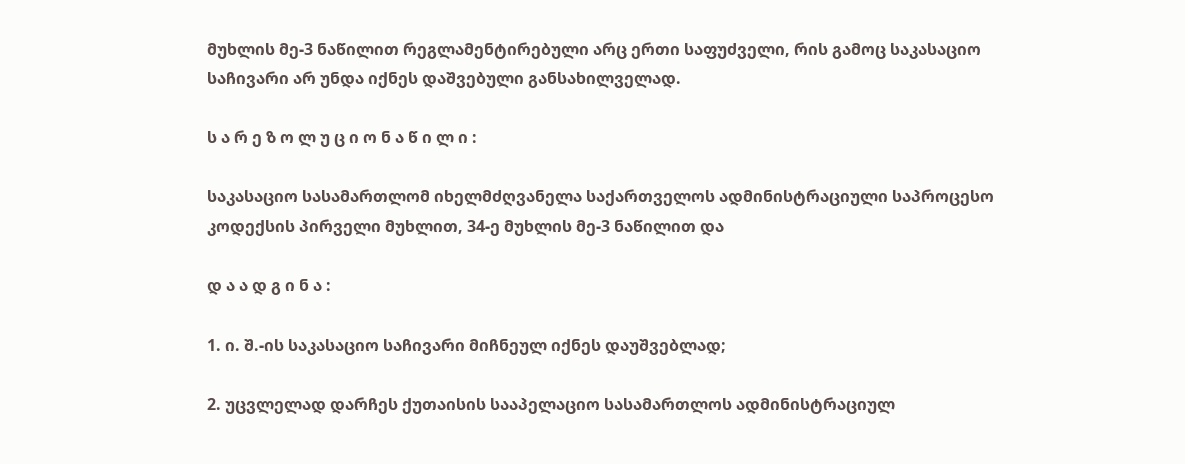მუხლის მე-3 ნაწილით რეგლამენტირებული არც ერთი საფუძველი, რის გამოც საკასაციო საჩივარი არ უნდა იქნეს დაშვებული განსახილველად.

ს ა რ ე ზ ო ლ უ ც ი ო ნ ა წ ი ლ ი :

საკასაციო სასამართლომ იხელმძღვანელა საქართველოს ადმინისტრაციული საპროცესო კოდექსის პირველი მუხლით, 34-ე მუხლის მე-3 ნაწილით და

დ ა ა დ გ ი ნ ა :

1. ი. შ.-ის საკასაციო საჩივარი მიჩნეულ იქნეს დაუშვებლად;

2. უცვლელად დარჩეს ქუთაისის სააპელაციო სასამართლოს ადმინისტრაციულ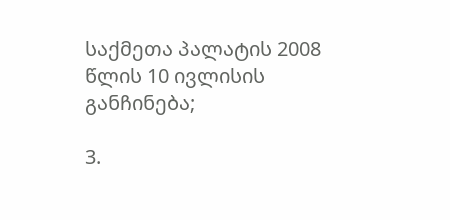საქმეთა პალატის 2008 წლის 10 ივლისის განჩინება;

3.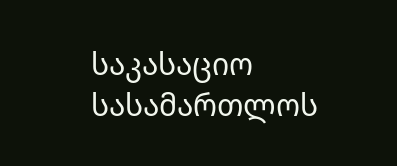საკასაციო სასამართლოს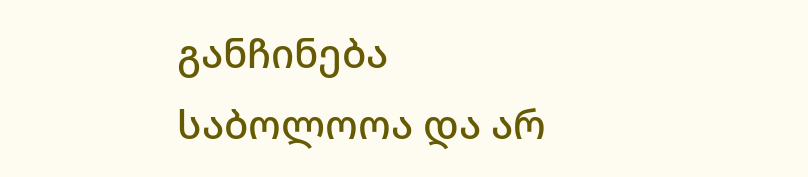განჩინება საბოლოოა და არ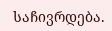საჩივრდება.